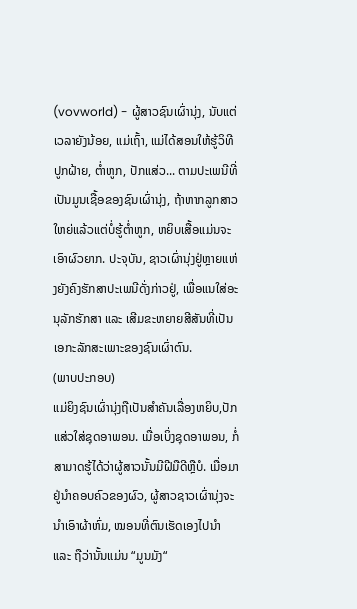(vovworld) - ຜູ້ສາວຊົນເຜົ່ານຸ່ງ, ນັບແຕ່ເວລາຍັງນ້ອຍ, ແມ່ເຖົ້າ, ແມ່ໄດ້ສອນໃຫ້ຮູ້ວິທີປູກຝ້າຍ, ຕ່ຳຫູກ, ປັກແສ່ວ... ຕາມປະເພນີທີ່ເປັນມູນເຊື້ອຂອງຊົນເຜົ່ານຸ່ງ, ຖ້າຫາກລູກສາວໃຫຍ່ແລ້ວແຕ່ບໍ່ຮູ້ຕ່ຳຫູກ, ຫຍິບເສື້ອແມ່ນຈະເອົາຜົວຍາກ. ປະຈຸບັນ, ຊາວເຜົ່ານຸ່ງຢູ່ຫຼາຍແຫ່ງຍັງຄົງຮັກສາປະເພນີດັ່ງກ່າວຢູ່, ເພື່ອແນໃສ່ອະນຸລັກຮັກສາ ແລະ ເສີມຂະຫຍາຍສີສັນທີ່ເປັນເອກະລັກສະເພາະຂອງຊົນເຜົ່າຕົນ.
(ພາບປະກອບ)
ແມ່ຍິງຊົນເຜົ່ານຸ່ງຖືເປັນສຳຄັນເລື່ອງຫຍິບ,ປັກແສ່ວໃສ່ຊຸດອາພອນ. ເມື່ອເບິ່ງຊຸດອາພອນ, ກໍ່ສາມາດຮູ້ໄດ້ວ່າຜູ້ສາວນັ້ນມີຝີມືດີຫຼືບໍ. ເມື່ອມາຢູ່ນຳຄອບຄົວຂອງຜົວ, ຜູ້ສາວຊາວເຜົ່ານຸ່ງຈະນຳເອົາຜ້າຫົ່ມ, ໝອນທີ່ຕົນເຮັດເອງໄປນຳ ແລະ ຖືວ່ານັ້ນແມ່ນ “ມູນມັງ“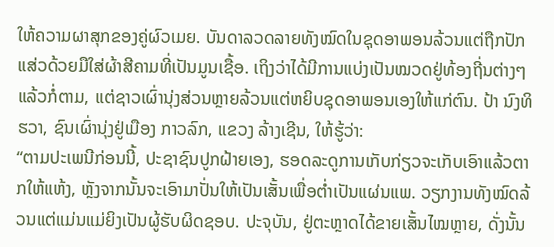ໃຫ້ຄວາມຜາສຸກຂອງຄູ່ຜົວເມຍ. ບັນດາລວດລາຍທັງໝົດໃນຊຸດອາພອນລ້ວນແຕ່ຖືກປັກແສ່ວດ້ວຍມືໃສ່ຜ້າສີຄາມທີ່ເປັນມູນເຊື້ອ. ເຖິງວ່າໄດ້ມີການແບ່ງເປັນໝວດຢູ່ທ້ອງຖີ່ນຕ່າງໆແລ້ວກໍ່ຕາມ, ແຕ່ຊາວເຜົ່ານຸ່ງສ່ວນຫຼາຍລ້ວນແຕ່ຫຍິບຊຸດອາພອນເອງໃຫ້ແກ່ຕົນ. ປ້າ ນົງທິຮວາ, ຊົນເຜົ່ານຸ່ງຢູ່ເມືອງ ກາວລົກ, ແຂວງ ລ້າງເຊີນ, ໃຫ້ຮູ້ວ່າ:
“ຕາມປະເພນີກ່ອນນີ້, ປະຊາຊົນປູກຝ້າຍເອງ, ຮອດລະດູການເກັບກ່ຽວຈະເກັບເອົາແລ້ວຕາກໃຫ້ແຫ້ງ, ຫຼັງຈາກນັ້ນຈະເອົາມາປັ່ນໃຫ້ເປັນເສັ້ນເພື່ອຕ່ຳເປັນແຜ່ນແພ. ວຽກງານທັງໝົດລ້ວນແຕ່ແມ່ນແມ່ຍິງເປັນຜູ້ຮັບຜິດຊອບ. ປະຈຸບັນ, ຢູ່ຕະຫຼາດໄດ້ຂາຍເສັ້ນໄໝຫຼາຍ, ດັ່ງນັ້ນ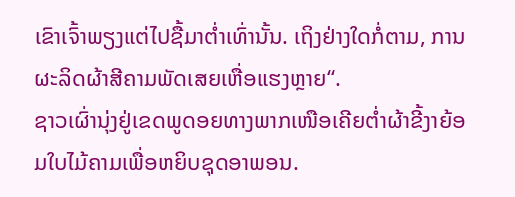ເຂົາເຈົ້າພຽງແຕ່ໄປຊື້ມາຕ່ຳເທົ່ານັ້ນ. ເຖິງຢ່າງໃດກໍ່ຕາມ, ການຜະລິດຜ້າສີຄາມພັດເສຍເຫື່ອແຮງຫຼາຍ“.
ຊາວເຜົ່ານຸ່ງຢູ່ເຂດພູດອຍທາງພາກເໜືອເຄີຍຕ່ຳຜ້າຂີ້ງາຍ້ອມໃບໄມ້ຄາມເພື່ອຫຍິບຊຸດອາພອນ.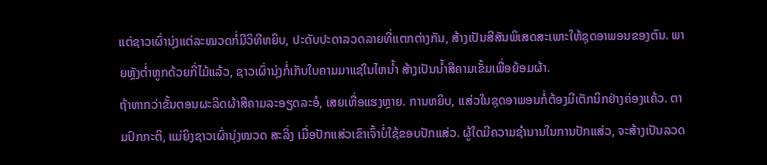ແຕ່ຊາວເຜົ່ານຸ່ງແຕ່ລະໝວດກໍ່ມີວິທີຫຍິບ, ປະດັບປະດາລວດລາຍທີ່ແຕກຕ່າງກັນ, ສ້າງເປັນສີສັນພິເສດສະເພາະໃຫ້ຊຸດອາພອນຂອງຕົນ. ພາຍຫຼັງຕ່ຳຫູກດ້ວຍກີ່ໄມ້ແລ້ວ, ຊາວເຜົ່ານຸ່ງກໍ່ເກັບໃບຄາມມາແຊ່ໃນໄຫນ້ຳ ສ້າງເປັນນ້ຳສີຄາມເຂັ້ມເພື່ອຍ້ອມຜ້າ.
ຖ້າຫາກວ່າຂັ້ນຕອນຜະລິດຜ້າສີຄາມລະອຽດລະອໍ, ເສຍເຫື່ອແຮງຫຼາຍ. ການຫຍິບ, ແສ່ວໃນຊຸດອາພອນກໍ່ຕ້ອງມີເຕັກນິກຢ່າງຄ່ອງແຄ້ວ. ຕາມປົກກະຕິ, ແມ່ຍິງຊາວເຜົ່ານຸ່ງໝວດ ສະລິ່ງ ເມື່ອປັກແສ່ວເຂົາເຈົ້າບໍ່ໃຊ້ຂອບປັກແສ່ວ. ຜູ້ໃດມີຄວາມຊຳນານໃນການປັກແສ່ວ, ຈະສ້າງເປັນລວດ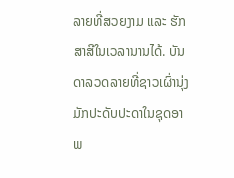ລາຍທີ່ສວຍງາມ ແລະ ຮັກສາສີໃນເວລານານໄດ້. ບັນດາລວດລາຍທີ່ຊາວເຜົ່ານຸ່ງມັກປະດັບປະດາໃນຊຸດອາພ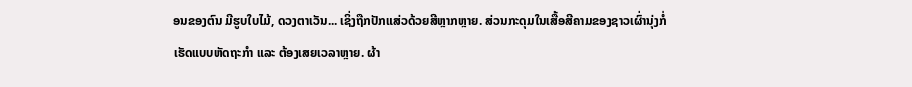ອນຂອງຕົນ ມີຮູບໃບໄມ້, ດວງຕາເວັນ... ເຊິ່ງຖືກປັກແສ່ວດ້ວຍສີຫຼາກຫຼາຍ. ສ່ວນກະດຸມໃນເສື້ອສີຄາມຂອງຊາວເຜົ່ານຸ່ງກໍ່ເຮັດແບບຫັດຖະກຳ ແລະ ຕ້ອງເສຍເວລາຫຼາຍ. ຜ້າ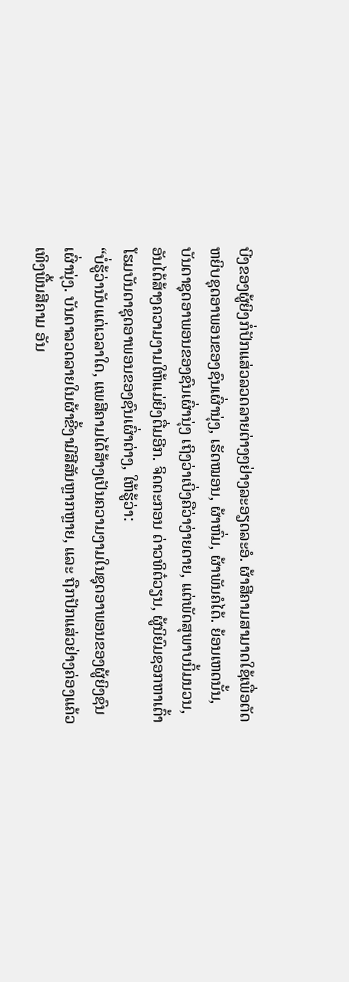ບີງຂອງຜູ້ຍິງກໍ່ປັກແສ່ວລວດລາຍຕ່າງໆຢ່າງລະອຽດລະອໍ. ຜ້າສີຄາມສາມາດໃຊ້ເພື່ອຕັດຫຍິບຊຸດອາພອນຂອງຊົນເຜົ່ານຸ່ງ, ເຮັດໝອນ, ຜ້າຫົ່ມ, ຜ້າພັນຄໍໄດ້. ຍ້ອນເຫດນັ້ນ, ບັນດາຊຸດອາພອນຂອງຊົນເຜົ່ານຸ່ງ ເຖິງວ່າເບິ່ງຄືວ່າງ່າຍດາຍ, ແຕ່ພັດສຸພາບນິ້ມນວນ, ອັນໄດ້ສ້າງຄວາມງາມໃຫ້ແມ່ຍິງຕື່ມອີກ. ຈິດຕະກອນ ດ່າວທິຕ໋ວຽນ, ຜູ້ນິຍົມຊອກຫາເຕົ້າໂຮມບັນດາຊຸດອາພອນຂອງຊົນເຜົ່າຕ່າງ, ໃຫ້ຮູ້ວ່າ:
“ບໍ່ຮູ້ວ່ານັບແຕ່ເວລາໃດ, ແພສີຄາມໄດ້ສ້າງເປັນຄວາມງາມໃນຊຸດອາພອນຂອງຜູ້ຍິງຊົນເຜົ່ານຸ່ງ. ບັນດາລວດລາຍໃນຜ້າຂີ້ງາມີສີສັນຫຼາກຫຼາຍ, ແລະ ຖືກປັກແສ່ວຢ່າງຄ່ອງແຄ້ວເທິງພື້ນສີຄາມ ອັນ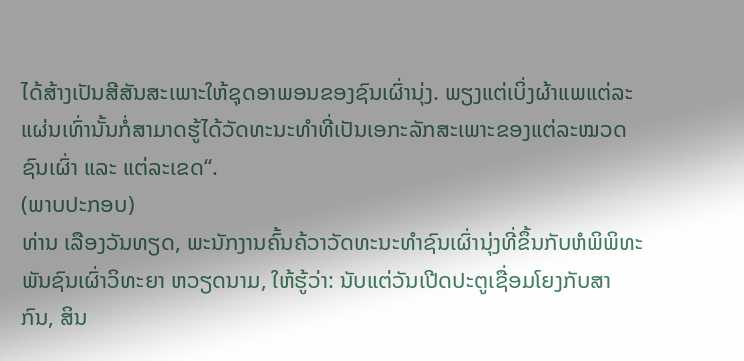ໄດ້ສ້າງເປັນສີສັນສະເພາະໃຫ້ຊຸດອາພອນຂອງຊົນເຜົ່ານຸ່ງ. ພຽງແຕ່ເບິ່ງຜ້າແພແຕ່ລະແຜ່ນເທົ່ານັ້ນກໍ່ສາມາດຮູ້ໄດ້ວັດທະນະທຳທີ່ເປັນເອກະລັກສະເພາະຂອງແຕ່ລະໝວດຊົນເຜົ່າ ແລະ ແຕ່ລະເຂດ“.
(ພາບປະກອບ)
ທ່ານ ເລືອງວັນທຽດ, ພະນັກງານຄົ້ນຄ້ວາວັດທະນະທຳຊົນເຜົ່ານຸ່ງທີ່ຂຶ້ນກັບຫໍພິພິທະພັນຊົນເຜົ່າວິທະຍາ ຫວຽດນາມ, ໃຫ້ຮູ້ວ່າ: ນັບແຕ່ວັນເປີດປະຕູເຊື່ອມໂຍງກັບສາກົນ, ສິນ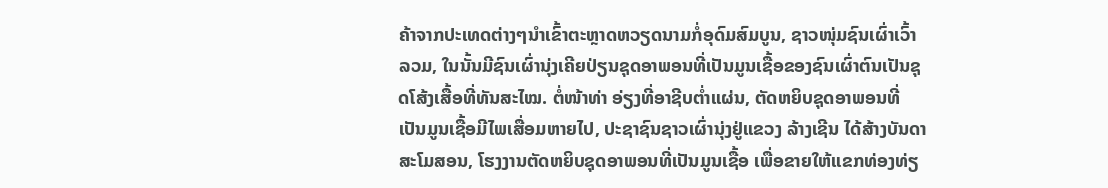ຄ້າຈາກປະເທດຕ່າງໆນຳເຂົ້າຕະຫຼາດຫວຽດນາມກໍ່ອຸດົມສົມບູນ, ຊາວໜຸ່ມຊົນເຜົ່າເວົ້າລວມ, ໃນນັ້ນມີຊົນເຜົ່ານຸ່ງເຄີຍປ່ຽນຊຸດອາພອນທີ່ເປັນມູນເຊື້ອຂອງຊົນເຜົ່າຕົນເປັນຊຸດໂສ້ງເສື້ອທີ່ທັນສະໄໝ. ຕໍ່ໜ້າທ່າ ອ່ຽງທີ່ອາຊີບຕ່ຳແຜ່ນ, ຕັດຫຍິບຊຸດອາພອນທີ່ເປັນມູນເຊື້ອມີໄພເສື່ອມຫາຍໄປ, ປະຊາຊົນຊາວເຜົ່ານຸ່ງຢູ່ແຂວງ ລ້າງເຊີນ ໄດ້ສ້າງບັນດາສະໂມສອນ, ໂຮງງານຕັດຫຍິບຊຸດອາພອນທີ່ເປັນມູນເຊື້ອ ເພື່ອຂາຍໃຫ້ແຂກທ່ອງທ່ຽ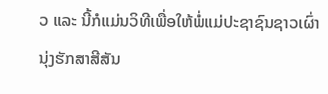ວ ແລະ ນີ້ກໍແມ່ນວິທີເພື່ອໃຫ້ພໍ່ແມ່ປະຊາຊົນຊາວເຜົ່ານຸ່ງຮັກສາສີສັນ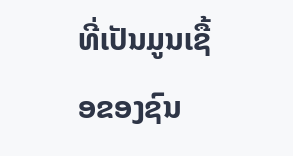ທີ່ເປັນມູນເຊື້ອຂອງຊົນ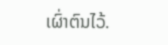ເຜົ່າຕົນໄວ້.